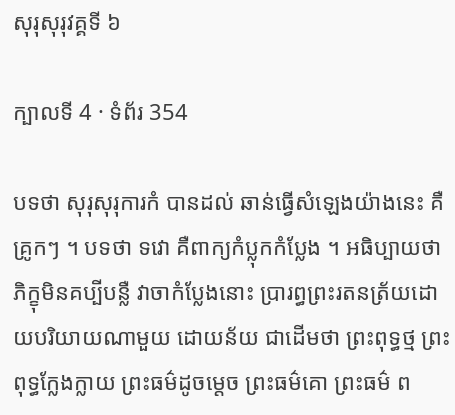សុរុសុរុវគ្គទី ៦

ក្បាលទី 4 · ទំព័រ 354

បទថា សុរុសុរុការកំ បានដល់ ឆាន់ធ្វើសំឡេងយ៉ាងនេះ គឺគ្រូកៗ ។ បទថា ទវោ គឺពាក្យកំប្លុកកំប្លែង ។ អធិប្បាយថា ភិក្ខុមិនគប្បីបន្លឺ វាចាកំប្លែងនោះ ប្រារព្ធព្រះរតនត្រ័យដោយបរិយាយណាមួយ ដោយន័យ ជាដើមថា ព្រះពុទ្ធថ្ម ព្រះពុទ្ធក្លែងក្លាយ ព្រះធម៌ដូចម្តេច ព្រះធម៌គោ ព្រះធម៌ ព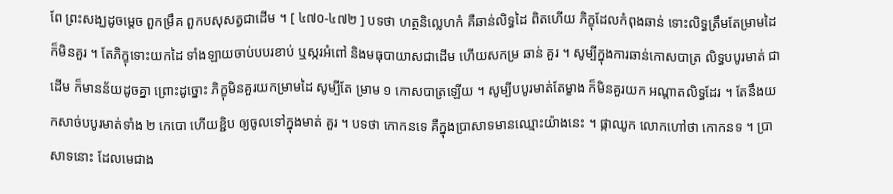ពែ ព្រះសង្ឃដូចម្តេច ពួកម្រឹគ ពួកបសុសត្វជាដើម ។ [ ៤៧០-៤៧២ ] បទថា ហត្ថនិល្លេហកំ គឺឆាន់លិទ្ធដៃ ពិតហើយ ភិក្ខុដែលកំពុងឆាន់ ទោះលិទ្ធត្រឹមតែម្រាមដៃ ក៏មិនគួរ ។ តែភិក្ខុទោះយកដៃ ទាំងឡាយចាប់បបរខាប់ ឬស្ករអំពៅ និងមធុបាយាសជាដើម ហើយសកម្រ ឆាន់ គួរ ។ សូម្បីក្នុងការឆាន់កោសបាត្រ លិទ្ធបបូរមាត់ ជាដើម ក៏មានន័យដូចគ្នា ព្រោះដូច្នោះ ភិក្ខុមិនគួរយកម្រាមដៃ សូម្បីតែ ម្រាម ១ កោសបាត្រឡើយ ។ សូម្បីបបូរមាត់តែម្ខាង ក៏មិនគួរយក អណ្តាតលិទ្ធដែរ ។ តែនឹងយកសាច់បបូរមាត់ទាំង ២ កេបោ ហើយខ្ជិប ឲ្យចូលទៅក្នុងមាត់ គួរ ។ បទថា កោកនទេ គឺក្នុងប្រាសាទមានឈ្មោះយ៉ាងនេះ ។ ផ្កាឈូក លោកហៅថា កោកនទ ។ ប្រាសាទនោះ ដែលមេជាង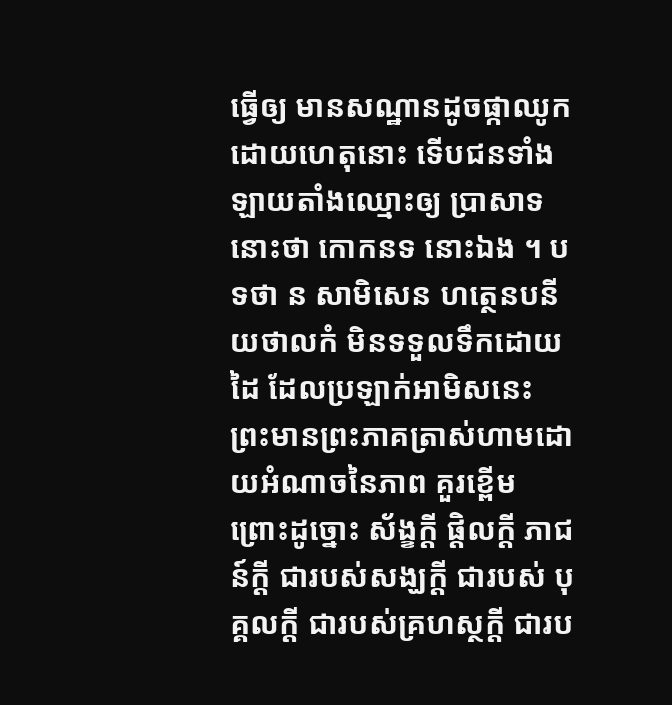ធ្វើឲ្យ មានសណ្ឋានដូចផ្កាឈូក ដោយហេតុនោះ ទើបជនទាំងឡាយតាំងឈ្មោះឲ្យ ប្រាសាទនោះថា កោកនទ នោះឯង ។ បទថា ន សាមិសេន ហត្ថេនបនីយថាលកំ មិនទទួលទឹកដោយដៃ ដែលប្រឡាក់អាមិសនេះ ព្រះមានព្រះភាគត្រាស់ហាមដោយអំណាចនៃភាព គួរខ្ពើម ព្រោះដូច្នោះ ស័ង្ខក្តី ផ្តិលក្តី ភាជន៍ក្តី ជារបស់សង្ឃក្តី ជារបស់ បុគ្គលក្តី ជារបស់គ្រហស្ថក្តី ជារប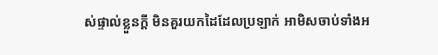ស់ផ្ទាល់ខ្លួនក្តី មិនគួរយកដៃដែលប្រឡាក់ អាមិសចាប់ទាំងអ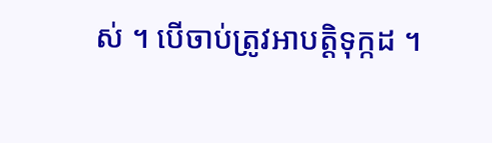ស់ ។ បើចាប់ត្រូវអាបត្តិទុក្កដ ។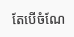តែបើចំណែ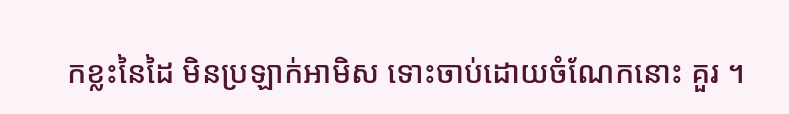កខ្លះនៃដៃ មិនប្រឡាក់អាមិស ទោះចាប់ដោយចំណែកនោះ គួរ ។